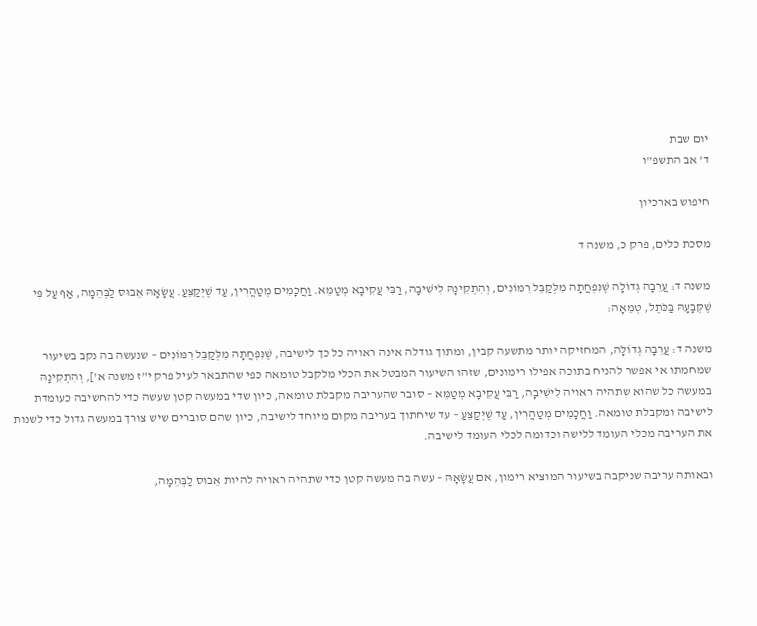יום שבת
ד' אב התשפ"ו

חיפוש בארכיון

מסכת כלים, פרק כ, משנה ד

משנה ד: עֲרֵבָה גְדוֹלָה שֶׁנִּפְחֲתָה מִלְּקַבֵּל רִמּוֹנִים, וְהִתְקִינָהּ לִישִׁיבָה, רַבִּי עֲקִיבָא מְטַמֵּא. וַחֲכָמִים מְטַהֲרִין, עַד שֶׁיְּקַצֵּעַ. עֲשָׂאָהּ אֵבוּס לַבְּהֵמָה, אַף עַל פִּי שֶׁקְּבָעָהּ בַּכֹּתֶל, טְמֵאָה:

משנה ד: עֲרֵבָה גְדוֹלָה, המחזיקה יותר מתשעה קבין, ומתוך גודלה אינה ראויה כל כך לישיבה, שֶׁנִּפְחֲתָה מִלְּקַבֵּל רִמּוֹנִים – שנעשה בה נקב בשיעור שמחמתו אי אפשר להניח בתוכה אפילו רימונים, שזהו השיעור המבטל את הכלי מלקבל טומאה כפי שהתבאר לעיל פרק י"ז משנה א'], וְהִתְקִינָהּ במעשה כל שהוא שתהיה ראויה לִישִׁיבָה, רַבִּי עֲקִיבָא מְטַמֵּא – סובר שהעריבה מקבלת טומאה, כיון שדי במעשה קטן שעשה כדי להחשיבה כעומדת לישיבה ומקבלת טומאה. וַחֲכָמִים מְטַהֲרִין, עַד שֶׁיְּקַצֵּעַ – עד שיחתוך בעריבה מקום מיוחד לישיבה, כיון שהם סוברים שיש צורך במעשה גדול כדי לשנות את העריבה מכלי העומד ללישה וכדומה לכלי העומד לישיבה.

ובאותה עריבה שניקבה בשיעור המוציא רימון, אם עֲשָׂאָהּ – עשה בה מעשה קטן כדי שתהיה ראויה להיות אֵבוּס לַבְּהֵמָה,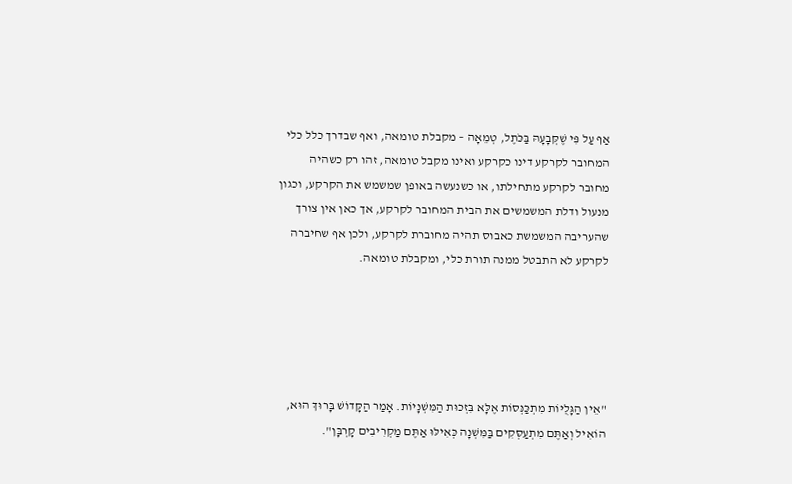אַף עַל פִּי שֶׁקְּבָעָהּ בַּכֹּתֶל, טְמֵאָה – מקבלת טומאה, ואף שבדרך כלל כלי המחובר לקרקע דינו כקרקע ואינו מקבל טומאה, זהו רק כשהיה מחובר לקרקע מתחילתו, או כשנעשה באופן שמשמש את הקרקע, וכגון מנעול ודלת המשמשים את הבית המחובר לקרקע, אך כאן אין צורך שהעריבה המשמשת כאבוס תהיה מחוברת לקרקע, ולכן אף שחיברה לקרקע לא התבטל ממנה תורת כלי, ומקבלת טומאה.





"אֵין הַגָּלֻיּוֹת מִתְכַּנְּסוֹת אֶלָּא בִּזְכוּת הַמִּשְׁנָיוֹת. אָמַר הַקָּדוֹשׁ בָּרוּךְ הוּא,
הוֹאִיל וְאַתֶּם מִתְעַסְּקִים בַּמִּשְׁנָה כְּאִילּוּ אַתֶּם מַקְרִיבִים קָרְבָּן".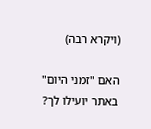(ויקרא רבה)

האם "זמני היום" באתר יועילו לך?